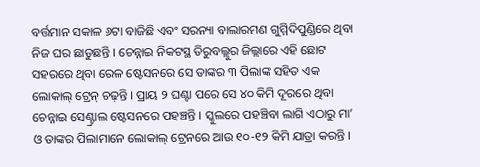ବର୍ତ୍ତମାନ ସକାଳ ୬ଟା ବାଜିଛି ଏବଂ ସରନ୍ୟା ବାଲାରମଣ ଗୁମ୍ମିଦିପୁଣ୍ଡିରେ ଥିବା ନିଜ ଘର ଛାଡୁଛନ୍ତି । ଚେନ୍ନାଇ ନିକଟସ୍ଥ ତିରୁବଲ୍ଲୁର ଜିଲ୍ଲାରେ ଏହି ଛୋଟ ସହରରେ ଥିବା ରେଳ ଷ୍ଟେସନରେ ସେ ତାଙ୍କର ୩ ପିଲାଙ୍କ ସହିତ ଏକ ଲୋକାଲ୍ ଟ୍ରେନ୍ ଚଢ଼ନ୍ତି । ପ୍ରାୟ ୨ ଘଣ୍ଟା ପରେ ସେ ୪୦ କିମି ଦୂରରେ ଥିବା ଚେନ୍ନାଇ ସେଣ୍ଟ୍ରାଲ ଷ୍ଟେସନରେ ପହଞ୍ଚନ୍ତି । ସ୍କୁଲରେ ପହଞ୍ଚିବା ଲାଗି ଏଠାରୁ ମା’ ଓ ତାଙ୍କର ପିଲାମାନେ ଲୋକାଲ୍ ଟ୍ରେନରେ ଆଉ ୧୦-୧୨ କିମି ଯାତ୍ରା କରନ୍ତି ।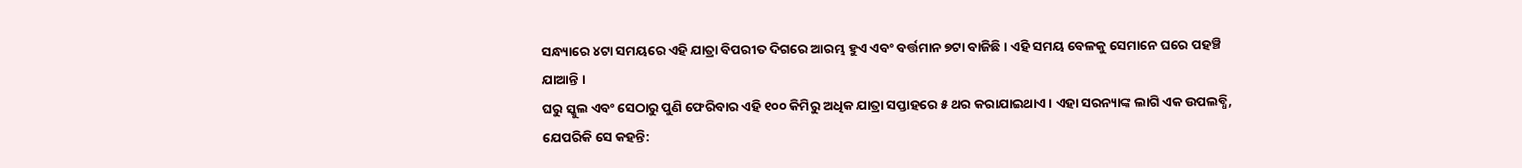ସନ୍ଧ୍ୟାରେ ୪ଟା ସମୟରେ ଏହି ଯାତ୍ରା ବିପରୀତ ଦିଗରେ ଆରମ୍ଭ ହୁଏ ଏବଂ ବର୍ତ୍ତମାନ ୭ଟା ବାଜିଛି । ଏହି ସମୟ ବେଳକୁ ସେମାନେ ଘରେ ପହଞ୍ଚି ଯାଆନ୍ତି ।
ଘରୁ ସ୍କୁଲ ଏବଂ ସେଠାରୁ ପୁଣି ଫେରିବାର ଏହି ୧୦୦ କିମିରୁ ଅଧିକ ଯାତ୍ରା ସପ୍ତାହରେ ୫ ଥର କରାଯାଇଥାଏ । ଏହା ସରନ୍ୟାଙ୍କ ଲାଗି ଏକ ଉପଲବ୍ଧି, ଯେପରିକି ସେ କହନ୍ତି: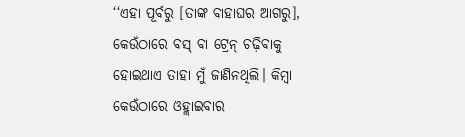‘‘ଏହା ପୂର୍ବରୁ [ତାଙ୍କ ବାହାଘର ଆଗରୁ], କେଉଁଠାରେ ବସ୍ ବା ଟ୍ରେନ୍ ଚଢ଼ିବାକୁ ହୋଇଥାଏ ତାହା ମୁଁ ଜାଣିନଥିଲି। କିମ୍ବା କେଉଁଠାରେ ଓହ୍ଲାଇବାର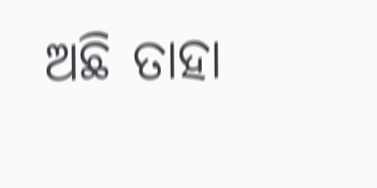ଅଛି ତାହା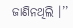ଜାଣିନଥିଲି ।’’